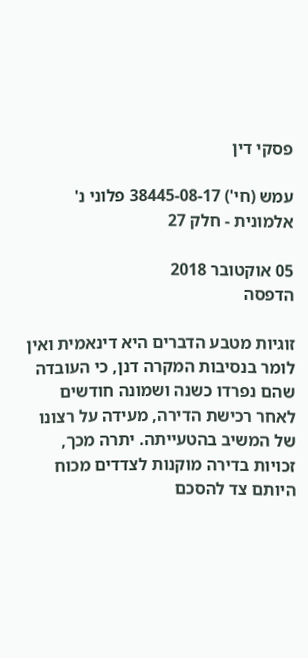פסקי דין

עמש (חי') 38445-08-17 פלוני נ' אלמונית - חלק 27

05 אוקטובר 2018
הדפסה

זוגיות מטבע הדברים היא דינאמית ואין לומר בנסיבות המקרה דנן, כי העובדה שהם נפרדו כשנה ושמונה חודשים לאחר רכישת הדירה, מעידה על רצונו של המשיב בהטעייתה. יתרה מכך, זכויות בדירה מוקנות לצדדים מכוח היותם צד להסכם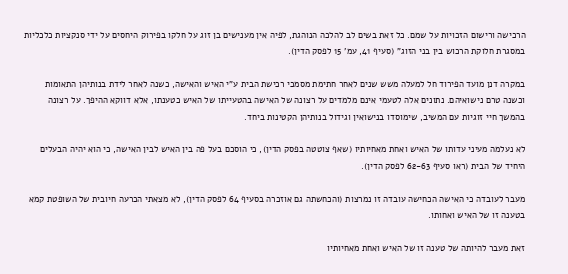הרכישה ורישום הזכויות על שמם. כל זאת בשים לב להלכה הנוהגת, לפיה אין מענישים בן זוג על חלקו בפירוק היחסים על ידי סנקציות כלכליות במסגרת חלוקת הרכוש בין בני הזוג" (סעיף 41, עמ' 15 לפסק הדין).

במקרה דנן מועד הפירוד חל למעלה משש שנים לאחר חתימת מסמכי רכישת הבית ע"י האיש והאישה, כשנה לאחר לידת בנותיהן התאומות וכשנה טרם נישואיהם. נתונים אלה לטעמי אינם מלמדים על רצונה של האישה בהטעייתו של האיש כטענתו, אלא דווקא ההיפך. על רצונה בהמשך חיי זוגיות עם המשיב, שימוסדו בנישואין וגידול בנותיהן הקטינות ביחד.

לא נעלמה מעיני עדותו של האיש ואחת מאחיותיו (שאף צוטטה בפסק הדין), כי הוסכם בעל פה בין האיש לבין האישה, כי הוא יהיה הבעלים היחיד של הבית (ראו סעיף 62-63 לפסק הדין).

מעבר לעובדה כי האישה הכחישה עובדה זו נמרצות (והכחשתה גם אוזכרה בסעיף 64 לפסק הדין), לא מצאתי הכרעה חיובית של השופטת קמא בטענה זו של האיש ואחותו.

זאת מעבר להיותה של טענה זו של האיש ואחת מאחיותיו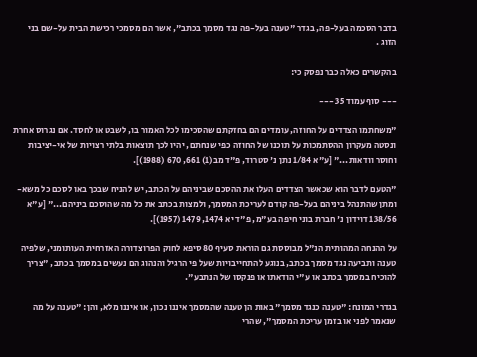בדבר הסכמה בעל-פה, בגדר "טענה בעל-פה נגד מסמך בכתב", אשר הם מסמכי רכישת הבית על-שם בני הזוג .

בהקשרים כאלה כבר נפסק כי:

--- סוף עמוד 35 ---

"משחתמו הצדדים על החוזה, עומדים הם בחזקתם שהסכימו לכל האמור בו, לשבט או לחסד. אם נגרוס אחרת ונסטה מעקרון ההסתמכות על תוכנו של החוזה כפי שנחתם, יהיו לכך תוצאות בלתי רצויות של אי-יציבות וחוסר וודאות..." [ע"א 1/84 נתן נ' סטרוד, פ"ד מב(1) 661, 670 (1988)].

"הטעם לדבר הוא שכאשר הצדדים העלו את ההסכם שביניהם על הכתב, יש להניח שבכך באו לסכם כל משא-ומתן שהתנהל ביניהם בעל-פה קודם לעריכת המסמך, ולמצות בכתב את כל מה שהוסכם ביניהם..." [ע"א 138/56 דוידון נ' חברת בוני חיפה בע"מ, פ"ד יא 1474, 1479 (1957)].

על ההנחה המהותית הנ"ל מבוססת גם הוראת סעיף 80 סיפא לחוק הפרוצדורה האזרחית העותומני, שלפיה טענה ותביעה נגד מסמך בכתב, בנוגע להתחייבויות שעל פי הרגיל והנהוג הם נעשים במסמך בכתב, "צריך להוכיח במסמך בכתב או ע"י הודאתו או פנקסו של הנתבע".

בגדרי המונח: "טענה כנגד מסמך" באות הן טענה שהמסמך איננו נכון, או איננו מלא, והן: "טענה על מה שנאמר לפני או בזמן עריכת המסמך", שהרי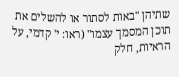שתיהן "באות לסתור או להשלים את תוכן המסמך עצמו" (ראו: י' קדמי, על הראיות, חלק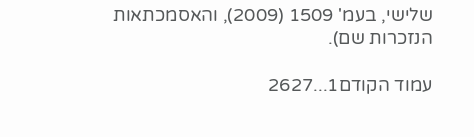שלישי, בעמ' 1509 (2009), והאסמכתאות הנזכרות שם).

עמוד הקודם1...2627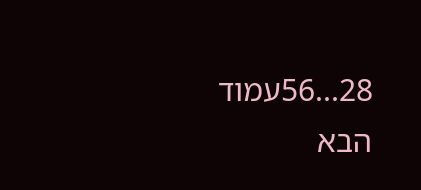28...56עמוד הבא